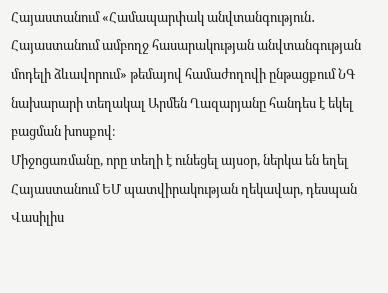Հայաստանում «Համապարփակ անվտանգություն․ Հայաստանում ամբողջ հասարակության անվտանգության մոդելի ձևավորում» թեմայով համաժողովի ընթացքում ՆԳ նախարարի տեղակալ Արմեն Ղազարյանը հանդես է եկել բացման խոսքով։
Միջոցառմանը, որը տեղի է ունեցել այսօր, ներկա են եղել Հայաստանում ԵՄ պատվիրակության ղեկավար, դեսպան Վասիլիս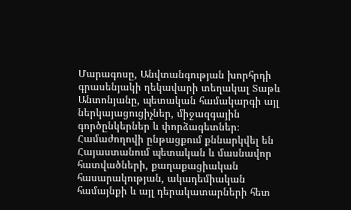Մարագոսը, Անվտանգության խորհրդի գրասենյակի ղեկավարի տեղակալ Տաթև Անտոնյանը, պետական համակարգի այլ ներկայացուցիչներ, միջազգային գործընկերներ և փորձագետներ։
Համաժողովի ընթացքում քննարկվել են Հայաստանում պետական և մասնավոր հատվածների, քաղաքացիական հասարակության, ակադեմիական համայնքի և այլ դերակատարների հետ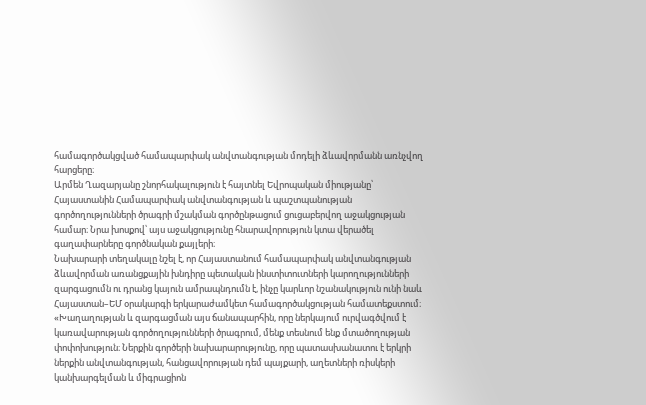համագործակցված համապարփակ անվտանգության մոդելի ձևավորմանն առնչվող հարցերը։
Արմեն Ղազարյանը շնորհակալություն է հայտնել Եվրոպական միությանը՝ Հայաստանին Համապարփակ անվտանգության և պաշտպանության գործողությունների ծրագրի մշակման գործընթացում ցուցաբերվող աջակցության համար։ Նրա խոսքով՝ այս աջակցությունը հնարավորություն կտա վերածել գաղափարները գործնական քայլերի։
Նախարարի տեղակալը նշել է, որ Հայաստանում համապարփակ անվտանգության ձևավորման առանցքային խնդիրը պետական ինստիտուտների կարողությունների զարգացումն ու դրանց կայուն ամրապնդումն է, ինչը կարևոր նշանակություն ունի նաև Հայաստան–ԵՄ օրակարգի երկարաժամկետ համագործակցության համատեքստում։
«Խաղաղության և զարգացման այս ճանապարհին, որը ներկայում ուրվագծվում է կառավարության գործողությունների ծրագրում, մենք տեսնում ենք մտածողության փոփոխություն։ Ներքին գործերի նախարարությունը, որը պատասխանատու է երկրի ներքին անվտանգության, հանցավորության դեմ պայքարի, աղետների ռիսկերի կանխարգելման և միգրացիոն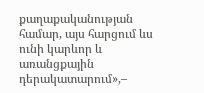քաղաքականության համար, այս հարցում ևս ունի կարևոր և առանցքային դերակատարում»,–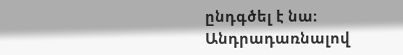ընդգծել է նա։
Անդրադառնալով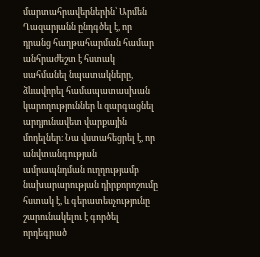մարտահրավերներին՝ Արմեն Ղազարյանն ընդգծել է, որ դրանց հաղթահարման համար անհրաժեշտ է հստակ սահմանել նպատակները, ձևավորել համապատասխան կարողություններ և զարգացնել արդյունավետ վարքային մոդելներ։ Նա վստահեցրել է, որ անվտանգության ամրապնդման ուղղությամբ նախարարության դիրքորոշումը հստակ է, և գերատեսչությունը շարունակելու է գործել որդեգրած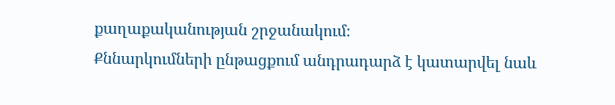քաղաքականության շրջանակում։
Քննարկումների ընթացքում անդրադարձ է կատարվել նաև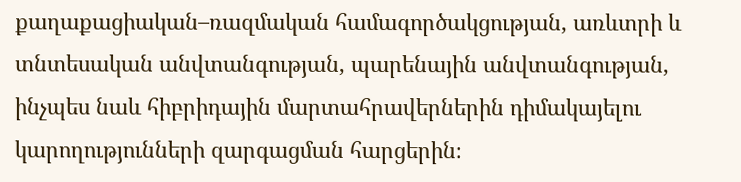քաղաքացիական–ռազմական համագործակցության, առևտրի և տնտեսական անվտանգության, պարենային անվտանգության, ինչպես նաև հիբրիդային մարտահրավերներին դիմակայելու կարողությունների զարգացման հարցերին։